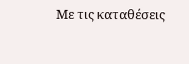Με τις καταθέσεις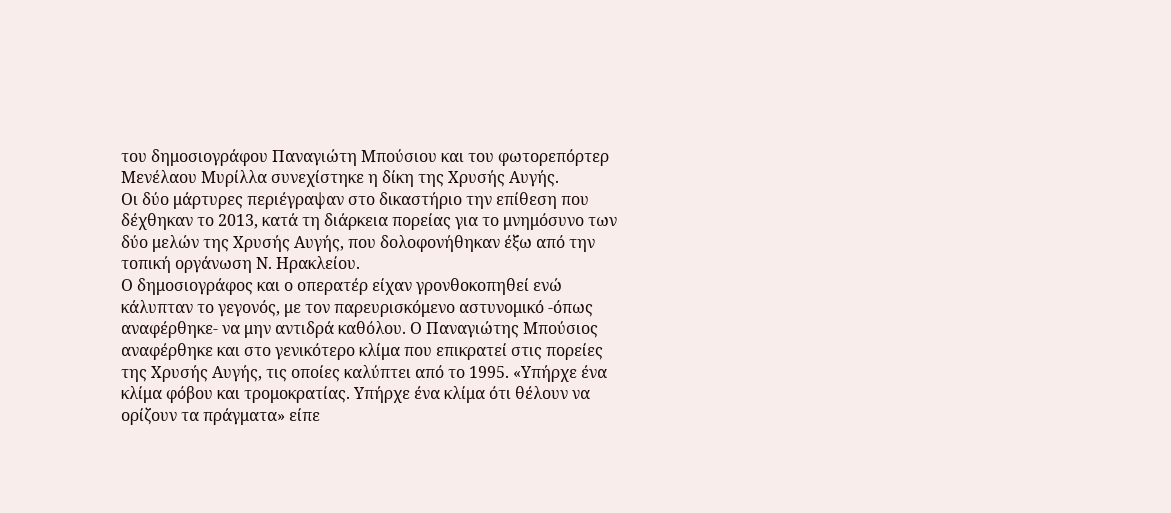του δημοσιογράφου Παναγιώτη Μπούσιου και του φωτορεπόρτερ Μενέλαου Μυρίλλα συνεχίστηκε η δίκη της Χρυσής Αυγής.
Οι δύο μάρτυρες περιέγραψαν στο δικαστήριο την επίθεση που δέχθηκαν το 2013, κατά τη διάρκεια πορείας για το μνημόσυνο των δύο μελών της Χρυσής Αυγής, που δολοφονήθηκαν έξω από την τοπική οργάνωση Ν. Ηρακλείου.
Ο δημοσιογράφος και ο οπερατέρ είχαν γρονθοκοπηθεί ενώ κάλυπταν το γεγονός, με τον παρευρισκόμενο αστυνομικό -όπως αναφέρθηκε- να μην αντιδρά καθόλου. Ο Παναγιώτης Μπούσιος αναφέρθηκε και στο γενικότερο κλίμα που επικρατεί στις πορείες της Χρυσής Αυγής, τις οποίες καλύπτει από το 1995. «Υπήρχε ένα κλίμα φόβου και τρομοκρατίας. Υπήρχε ένα κλίμα ότι θέλουν να ορίζουν τα πράγματα» είπε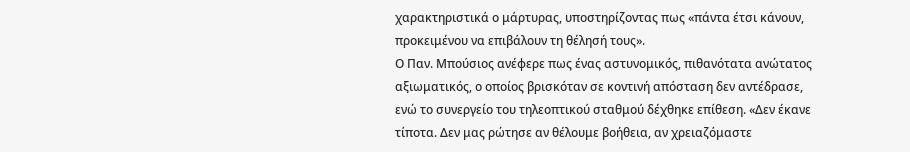χαρακτηριστικά ο μάρτυρας, υποστηρίζοντας πως «πάντα έτσι κάνουν, προκειμένου να επιβάλουν τη θέλησή τους».
Ο Παν. Μπούσιος ανέφερε πως ένας αστυνομικός, πιθανότατα ανώτατος αξιωματικός, ο οποίος βρισκόταν σε κοντινή απόσταση δεν αντέδρασε, ενώ το συνεργείο του τηλεοπτικού σταθμού δέχθηκε επίθεση. «Δεν έκανε τίποτα. Δεν μας ρώτησε αν θέλουμε βοήθεια, αν χρειαζόμαστε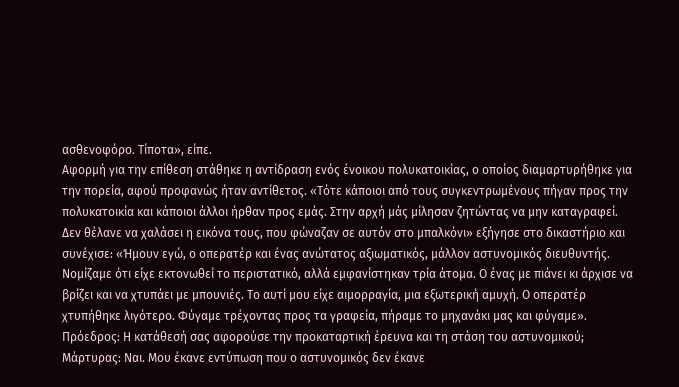ασθενοφόρο. Τίποτα», είπε.
Αφορμή για την επίθεση στάθηκε η αντίδραση ενός ένοικου πολυκατοικίας, ο οποίος διαμαρτυρήθηκε για την πορεία, αφού προφανώς ήταν αντίθετος. «Τότε κάποιοι από τους συγκεντρωμένους πήγαν προς την πολυκατοικία και κάποιοι άλλοι ήρθαν προς εμάς. Στην αρχή μάς μίλησαν ζητώντας να μην καταγραφεί.
Δεν θέλανε να χαλάσει η εικόνα τους, που φώναζαν σε αυτόν στο μπαλκόνι» εξήγησε στο δικαστήριο και συνέχισε: «Ήμουν εγώ, ο οπερατέρ και ένας ανώτατος αξιωματικός, μάλλον αστυνομικός διευθυντής. Νομίζαμε ότι είχε εκτονωθεί το περιστατικό, αλλά εμφανίστηκαν τρία άτομα. Ο ένας με πιάνει κι άρχισε να βρίζει και να χτυπάει με μπουνιές. Το αυτί μου είχε αιμορραγία, μια εξωτερική αμυχή. Ο οπερατέρ χτυπήθηκε λιγότερο. Φύγαμε τρέχοντας προς τα γραφεία, πήραμε το μηχανάκι μας και φύγαμε».
Πρόεδρος: Η κατάθεσή σας αφορούσε την προκαταρτική έρευνα και τη στάση του αστυνομικού;
Μάρτυρας: Ναι. Μου έκανε εντύπωση που ο αστυνομικός δεν έκανε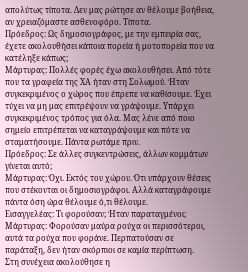απολύτως τίποτα. Δεν μας ρώτησε αν θέλουμε βοήθεια, αν χρειαζόμαστε ασθενοφόρο. Τίποτα.
Πρόεδρος: Ως δημοσιογράφος, με την εμπειρία σας, έχετε ακολουθήσει κάποια πορεία ή μοτοπορεία που να κατέληξε κάπως;
Μάρτυρας: Πολλές φορές έχω ακολουθήσει. Από τότε που τα γραφεία της ΧΑ ήταν στη Σολωμού. Ήταν συγκεκριμένος ο χώρος που έπρεπε να καθίσουμε. Έχει τύχει να μη μας επιτρέψουν να γράψουμε. Υπάρχει συγκεκριμένος τρόπος για όλα. Μας λένε από ποιο σημείο επιτρέπεται να καταγράψουμε και πότε να σταματήσουμε. Πάντα ρωτάμε πριν.
Πρόεδρος: Σε άλλες συγκεντρώσεις, άλλων κομμάτων γίνεται αυτό;
Μάρτυρας: Όχι. Εκτός του χώρου. Ότι υπάρχουν θέσεις που στέκονται οι δημοσιογράφοι. Αλλά καταγράφουμε πάντα όση ώρα θέλουμε ό,τι θέλουμε.
Εισαγγελέας: Τι φορούσαν; Ήταν παραταγμένοι;
Μάρτυρας: Φορούσαν μαύρα ρούχα οι περισσότεροι, αυτά τα ρούχα που φοράνε. Περπατούσαν σε παράταξη, δεν ήταν σκόρπιοι σε καμία περίπτωση.
Στη συνέχεια ακολούθησε η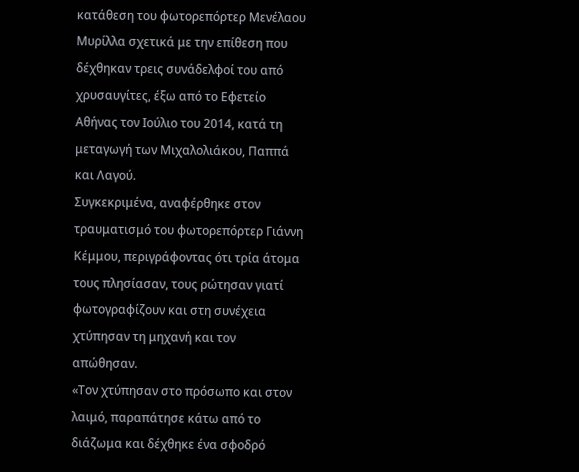κατάθεση του φωτορεπόρτερ Μενέλαου Μυρίλλα σχετικά με την επίθεση που δέχθηκαν τρεις συνάδελφοί του από χρυσαυγίτες, έξω από το Εφετείο Αθήνας τον Ιούλιο του 2014, κατά τη μεταγωγή των Μιχαλολιάκου, Παππά και Λαγού.
Συγκεκριμένα, αναφέρθηκε στον τραυματισμό του φωτορεπόρτερ Γιάννη Κέμμου, περιγράφοντας ότι τρία άτομα τους πλησίασαν, τους ρώτησαν γιατί φωτογραφίζουν και στη συνέχεια χτύπησαν τη μηχανή και τον απώθησαν.
«Τον χτύπησαν στο πρόσωπο και στον λαιμό, παραπάτησε κάτω από το διάζωμα και δέχθηκε ένα σφοδρό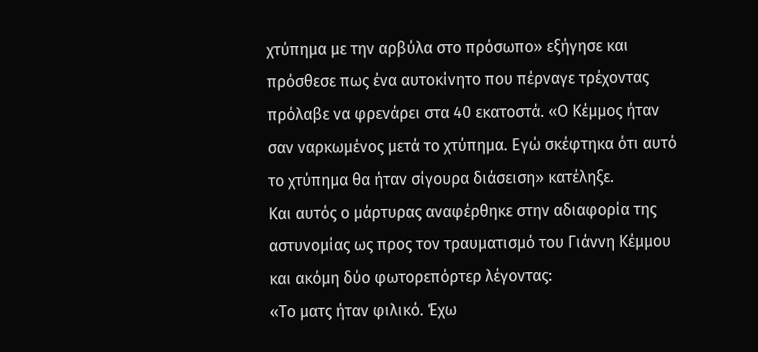χτύπημα με την αρβύλα στο πρόσωπο» εξήγησε και πρόσθεσε πως ένα αυτοκίνητο που πέρναγε τρέχοντας πρόλαβε να φρενάρει στα 40 εκατοστά. «Ο Κέμμος ήταν σαν ναρκωμένος μετά το χτύπημα. Εγώ σκέφτηκα ότι αυτό το χτύπημα θα ήταν σίγουρα διάσειση» κατέληξε.
Και αυτός ο μάρτυρας αναφέρθηκε στην αδιαφορία της αστυνομίας ως προς τον τραυματισμό του Γιάννη Κέμμου και ακόμη δύο φωτορεπόρτερ λέγοντας:
«Το ματς ήταν φιλικό. Έχω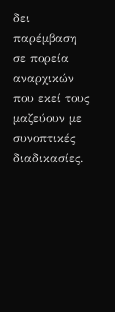δει παρέμβαση σε πορεία αναρχικών που εκεί τους μαζεύουν με συνοπτικές διαδικασίες.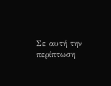Σε αυτή την περίπτωση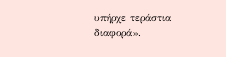υπήρχε τεράστια διαφορά».